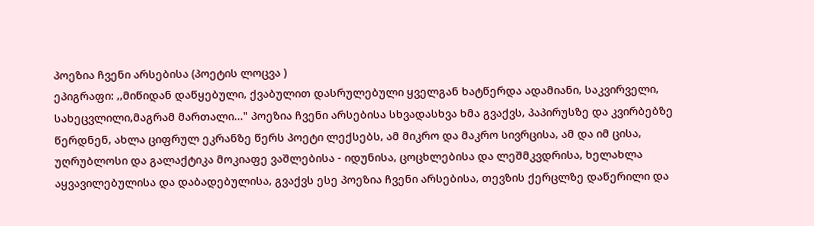პოეზია ჩვენი არსებისა (პოეტის ლოცვა )
ეპიგრაფი: ,,მიწიდან დაწყებული, ქვაბულით დასრულებული ყველგან ხატწერდა ადამიანი, საკვირველი, სახეცვლილი,მაგრამ მართალი..." პოეზია ჩვენი არსებისა სხვადასხვა ხმა გვაქვს, პაპირუსზე და კვირბებზე წერდნენ, ახლა ციფრულ ეკრანზე წერს პოეტი ლექსებს, ამ მიკრო და მაკრო სივრცისა, ამ და იმ ცისა, უღრუბლოსი და გალაქტიკა მოკიაფე ვაშლებისა - იდუნისა, ცოცხლებისა და ლეშმკვდრისა, ხელახლა აყვავილებულისა და დაბადებულისა, გვაქვს ესე პოეზია ჩვენი არსებისა, თევზის ქერცლზე დაწერილი და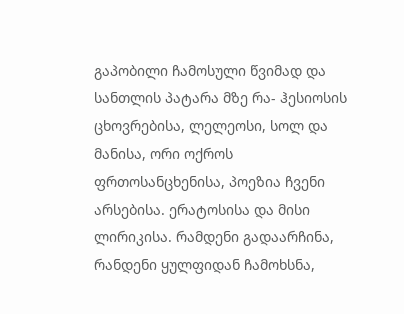გაპობილი ჩამოსული წვიმად და სანთლის პატარა მზე რა- ჰესიოსის ცხოვრებისა, ლელეოსი, სოლ და მანისა, ორი ოქროს ფრთოსანცხენისა, პოეზია ჩვენი არსებისა. ერატოსისა და მისი ლირიკისა. რამდენი გადაარჩინა, რანდენი ყულფიდან ჩამოხსნა,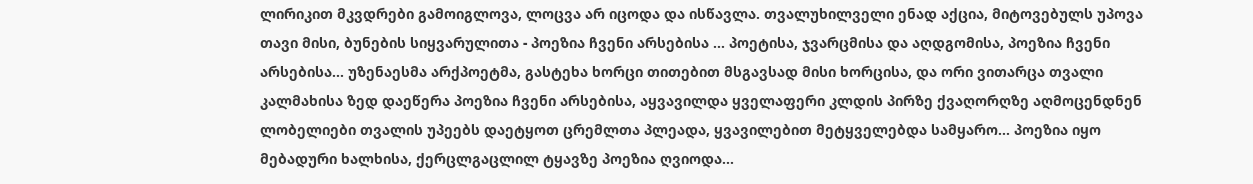ლირიკით მკვდრები გამოიგლოვა, ლოცვა არ იცოდა და ისწავლა. თვალუხილველი ენად აქცია, მიტოვებულს უპოვა თავი მისი, ბუნების სიყვარულითა - პოეზია ჩვენი არსებისა ... პოეტისა, ჯვარცმისა და აღდგომისა, პოეზია ჩვენი არსებისა... უზენაესმა არქპოეტმა, გასტეხა ხორცი თითებით მსგავსად მისი ხორცისა, და ორი ვითარცა თვალი კალმახისა ზედ დაეწერა პოეზია ჩვენი არსებისა, აყვავილდა ყველაფერი კლდის პირზე ქვაღორღზე აღმოცენდნენ ლობელიები თვალის უპეებს დაეტყოთ ცრემლთა პლეადა, ყვავილებით მეტყველებდა სამყარო... პოეზია იყო მებადური ხალხისა, ქერცლგაცლილ ტყავზე პოეზია ღვიოდა...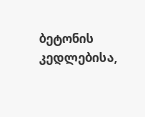ბეტონის კედლებისა,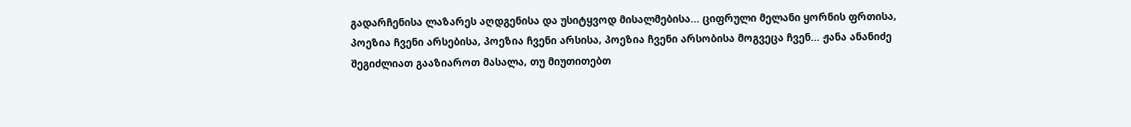გადარჩენისა ლაზარეს აღდგენისა და უსიტყვოდ მისალმებისა... ციფრული მელანი ყორნის ფრთისა, პოეზია ჩვენი არსებისა, პოეზია ჩვენი არსისა, პოეზია ჩვენი არსობისა მოგვეცა ჩვენ... ჟანა ანანიძე
შეგიძლიათ გააზიაროთ მასალა, თუ მიუთითებთ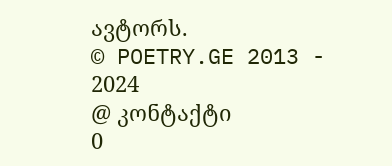ავტორს.
© POETRY.GE 2013 - 2024
@ კონტაქტი
0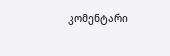კომენტარი